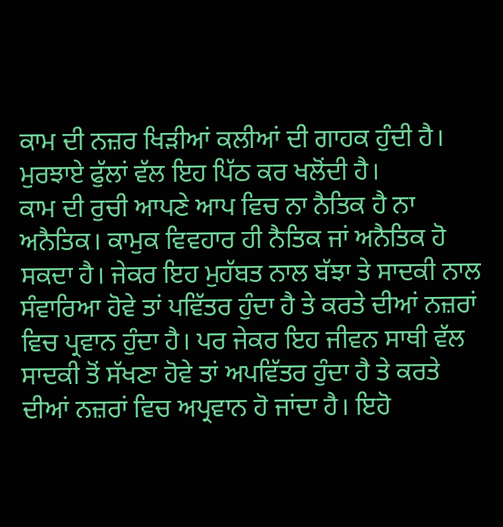ਕਾਮ ਦੀ ਨਜ਼ਰ ਖਿੜੀਆਂ ਕਲੀਆਂ ਦੀ ਗਾਹਕ ਹੁੰਦੀ ਹੈ।
ਮੁਰਝਾਏ ਫੁੱਲਾਂ ਵੱਲ ਇਹ ਪਿੱਠ ਕਰ ਖਲੋਂਦੀ ਹੈ।
ਕਾਮ ਦੀ ਰੁਚੀ ਆਪਣੇ ਆਪ ਵਿਚ ਨਾ ਨੈਤਿਕ ਹੈ ਨਾ ਅਨੈਤਿਕ। ਕਾਮੁਕ ਵਿਵਹਾਰ ਹੀ ਨੈਤਿਕ ਜਾਂ ਅਨੈਤਿਕ ਹੋ ਸਕਦਾ ਹੈ। ਜੇਕਰ ਇਹ ਮੁਹੱਬਤ ਨਾਲ ਬੱਝਾ ਤੇ ਸਾਦਕੀ ਨਾਲ ਸੰਵਾਰਿਆ ਹੋਵੇ ਤਾਂ ਪਵਿੱਤਰ ਹੁੰਦਾ ਹੈ ਤੇ ਕਰਤੇ ਦੀਆਂ ਨਜ਼ਰਾਂ ਵਿਚ ਪ੍ਰਵਾਨ ਹੁੰਦਾ ਹੈ। ਪਰ ਜੇਕਰ ਇਹ ਜੀਵਨ ਸਾਥੀ ਵੱਲ ਸਾਦਕੀ ਤੋਂ ਸੱਖਣਾ ਹੋਵੇ ਤਾਂ ਅਪਵਿੱਤਰ ਹੁੰਦਾ ਹੈ ਤੇ ਕਰਤੇ ਦੀਆਂ ਨਜ਼ਰਾਂ ਵਿਚ ਅਪ੍ਰਵਾਨ ਹੋ ਜਾਂਦਾ ਹੈ। ਇਹੋ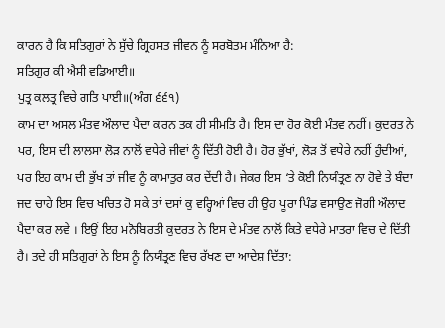ਕਾਰਨ ਹੈ ਕਿ ਸਤਿਗੁਰਾਂ ਨੇ ਸੁੱਚੇ ਗ੍ਰਿਹਸਤ ਜੀਵਨ ਨੂੰ ਸਰਬੋਤਮ ਮੰਨਿਆ ਹੈ:
ਸਤਿਗੁਰ ਕੀ ਐਸੀ ਵਡਿਆਈ॥
ਪੁਤ੍ਰ ਕਲਤ੍ਰ ਵਿਚੇ ਗਤਿ ਪਾਈ॥(ਅੰਗ ੬੬੧)
ਕਾਮ ਦਾ ਅਸਲ ਮੰਤਵ ਔਲਾਦ ਪੈਦਾ ਕਰਨ ਤਕ ਹੀ ਸੀਮਤਿ ਹੈ। ਇਸ ਦਾ ਹੋਰ ਕੋਈ ਮੰਤਵ ਨਹੀਂ। ਕੁਦਰਤ ਨੇ ਪਰ, ਇਸ ਦੀ ਲਾਲਸਾ ਲੋੜ ਨਾਲੋਂ ਵਧੇਰੇ ਜੀਵਾਂ ਨੂੰ ਦਿੱਤੀ ਹੋਈ ਹੈ। ਹੋਰ ਭੁੱਖਾਂ, ਲੋੜ ਤੋਂ ਵਧੇਰੇ ਨਹੀਂ ਹੁੰਦੀਆਂ, ਪਰ ਇਹ ਕਾਮ ਦੀ ਭੁੱਖ ਤਾਂ ਜੀਵ ਨੂੰ ਕਾਮਾਤੁਰ ਕਰ ਦੇਂਦੀ ਹੈ। ਜੇਕਰ ਇਸ ‘ਤੇ ਕੋਈ ਨਿਯੰਤ੍ਰਣ ਨਾ ਹੋਵੇ ਤੇ ਬੰਦਾ ਜਦ ਚਾਹੇ ਇਸ ਵਿਚ ਖਚਿਤ ਹੋ ਸਕੇ ਤਾਂ ਦਸਾਂ ਕੁ ਵਰ੍ਹਿਆਂ ਵਿਚ ਹੀ ਉਹ ਪੂਰਾ ਪਿੰਡ ਵਸਾਉਣ ਜੋਗੀ ਔਲਾਦ ਪੈਦਾ ਕਰ ਲਵੇ । ਇਉਂ ਇਹ ਮਨੋਬਿਰਤੀ ਕੁਦਰਤ ਨੇ ਇਸ ਦੇ ਮੰਤਵ ਨਾਲੋਂ ਕਿਤੇ ਵਧੇਰੇ ਮਾਤਰਾ ਵਿਚ ਦੇ ਦਿੱਤੀ ਹੈ। ਤਦੇ ਹੀ ਸਤਿਗੁਰਾਂ ਨੇ ਇਸ ਨੂੰ ਨਿਯੰਤ੍ਰਣ ਵਿਚ ਰੱਖਣ ਦਾ ਆਦੇਸ਼ ਦਿੱਤਾ: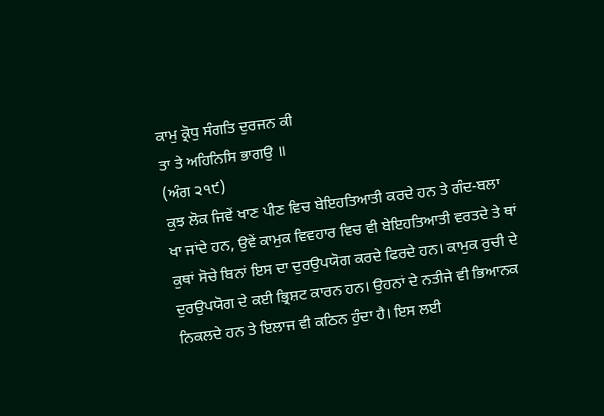ਕਾਮੁ ਕ੍ਰੋਧੁ ਸੰਗਤਿ ਦੁਰਜਨ ਕੀ
ਤਾ ਤੇ ਅਹਿਨਿਸਿ ਭਾਗਉ ॥
(ਅੰਗ ੨੧੯)
ਕੁਝ ਲੋਕ ਜਿਵੇਂ ਖਾਣ ਪੀਣ ਵਿਚ ਬੇਇਹਤਿਆਤੀ ਕਰਦੇ ਹਨ ਤੇ ਗੰਦ-ਬਲਾ ਖਾ ਜਾਂਦੇ ਹਨ, ਉਵੇਂ ਕਾਮੁਕ ਵਿਵਹਾਰ ਵਿਚ ਵੀ ਬੇਇਹਤਿਆਤੀ ਵਰਤਦੇ ਤੇ ਥਾਂ ਕੁਥਾਂ ਸੋਚੇ ਬਿਨਾਂ ਇਸ ਦਾ ਦੁਰਉਪਯੋਗ ਕਰਦੇ ਫਿਰਦੇ ਹਨ। ਕਾਮੁਕ ਰੁਚੀ ਦੇ ਦੁਰਉਪਯੋਗ ਦੇ ਕਈ ਭ੍ਰਿਸ਼ਟ ਕਾਰਨ ਹਨ। ਉਹਨਾਂ ਦੇ ਨਤੀਜੇ ਵੀ ਭਿਆਨਕ ਨਿਕਲਦੇ ਹਨ ਤੇ ਇਲਾਜ ਵੀ ਕਠਿਨ ਹੁੰਦਾ ਹੈ। ਇਸ ਲਈ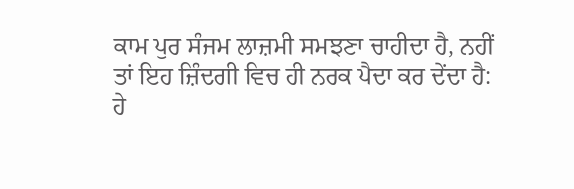ਕਾਮ ਪੁਰ ਸੰਜਮ ਲਾਜ਼ਮੀ ਸਮਝਣਾ ਚਾਹੀਦਾ ਹੈ, ਨਹੀਂ ਤਾਂ ਇਹ ਜ਼ਿੰਦਗੀ ਵਿਚ ਹੀ ਨਰਕ ਪੈਦਾ ਕਰ ਦੇਂਦਾ ਹੈ:
ਹੇ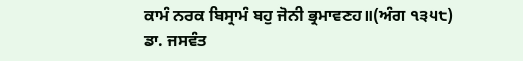ਕਾਮੰ ਨਰਕ ਬਿਸ੍ਰਾਮੰ ਬਹੁ ਜੋਨੀ ਭ੍ਰਮਾਵਣਹ॥(ਅੰਗ ੧੩੫੮)
ਡਾ. ਜਸਵੰਤ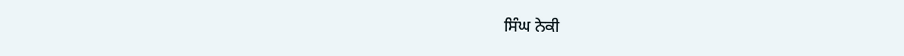ਸਿੰਘ ਨੇਕੀ